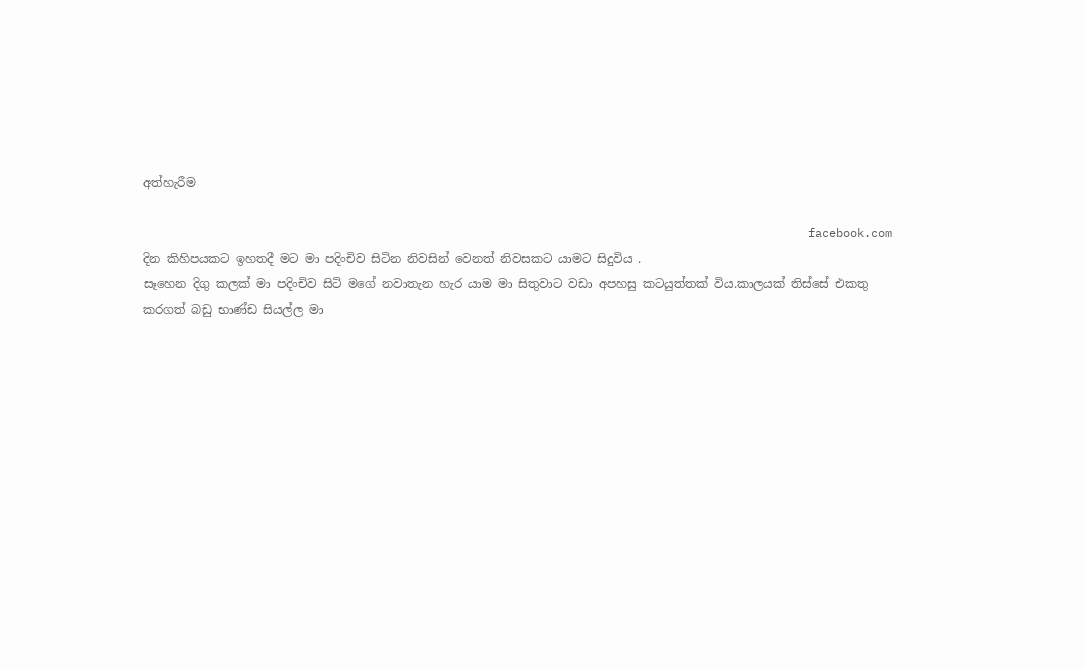අත්හැරීම

                                                                                               facebook.com
දින කිහිපයකට ඉහතදී මට මා පදිංචිව සිටින නිවසින් වෙනත් නිවසකට යාමට සිදුවිය .
සෑහෙන දිගු කලක් මා පදිංචිව සිටි මගේ නවාතැන හැර යාම මා සිතුවාට වඩා අපහසු කටයුත්තක් විය.කාලයක් තිස්සේ එකතු කරගත් බඩු භාණ්ඩ සියල්ල මා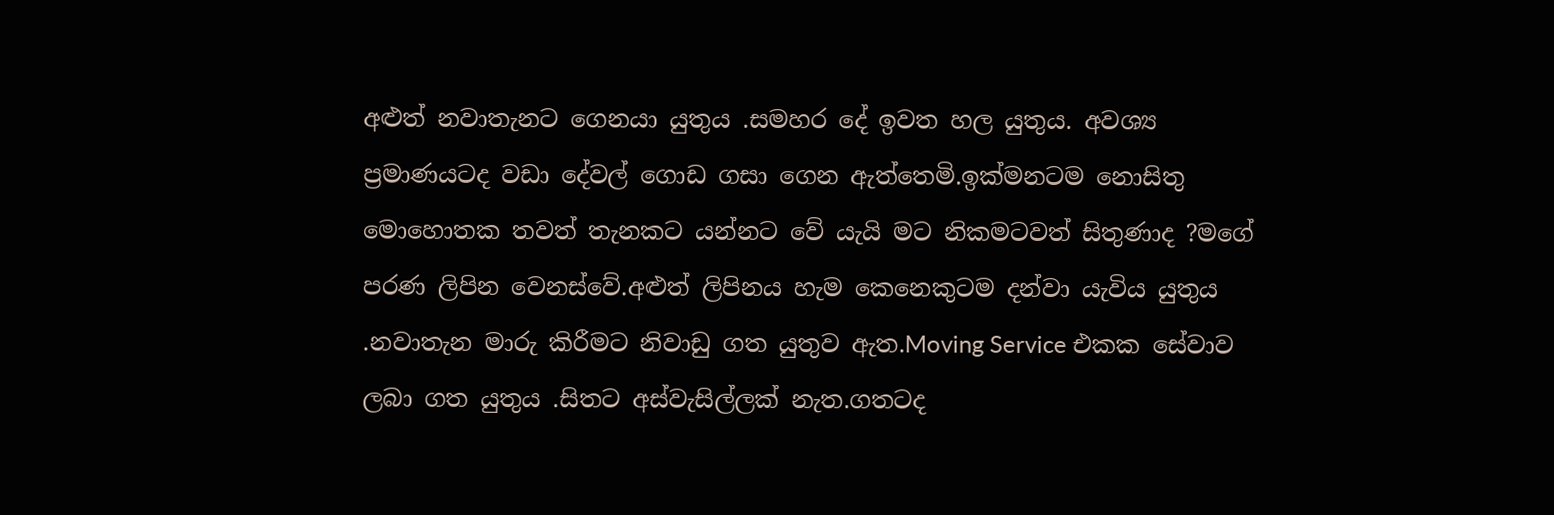අළුත් නවාතැනට ගෙනයා යුතුය .සමහර දේ ඉවත හල යුතුය. අවශ්‍ය ප්‍රමාණයටද වඩා දේවල් ගොඩ ගසා ගෙන ඇත්තෙමි.ඉක්මනටම නොසිතු මොහොතක තවත් තැනකට යන්නට වේ යැයි මට නිකමටවත් සිතුණාද ?මගේ පරණ ලිපින වෙනස්වේ.අළුත් ලිපිනය හැම කෙනෙකුටම දන්වා යැවිය යුතුය .නවාතැන මාරු කිරීමට නිවාඩු ගත යුතුව ඇත.Moving Service එකක සේවාව ලබා ගත යුතුය .සිතට අස්වැසිල්ලක් නැත.ගතටද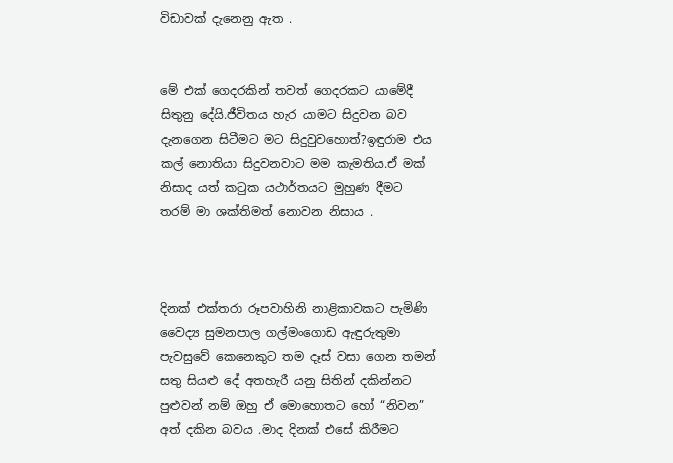විඩාවක් දැනෙනු ඇත .


මේ එක් ගෙදරකින් තවත් ගෙදරකට යාමේදී සිතුනු දේයි.ජීවිතය හැර යාමට සිදුවන බව දැනගෙන සිටීමට මට සිදුවුවහොත්?ඉඳුරාම එය කල් නොතියා සිදුවනවාට මම කැමතිය.ඒ මක් නිසාද යත් කටුක යථාර්තයට මුහුණ දීමට තරම් මා ශක්තිමත් නොවන නිසාය .



දිනක් එක්තරා රූපවාහිනි නාළිකාවකට පැමිණි වෛද්‍ය සුමනපාල ගල්මංගොඩ ඇඳුරුතුමා පැවසුවේ කෙනෙකුට තම දෑස් වසා ගෙන තමන් සතු සියළු දේ අතහැරී යනු සිතින් දකින්නට පුළුවන් නම් ඔහු ඒ මොහොතට හෝ “නිවන” අත් දකින බවය .මාද දිනක් එසේ කිරීමට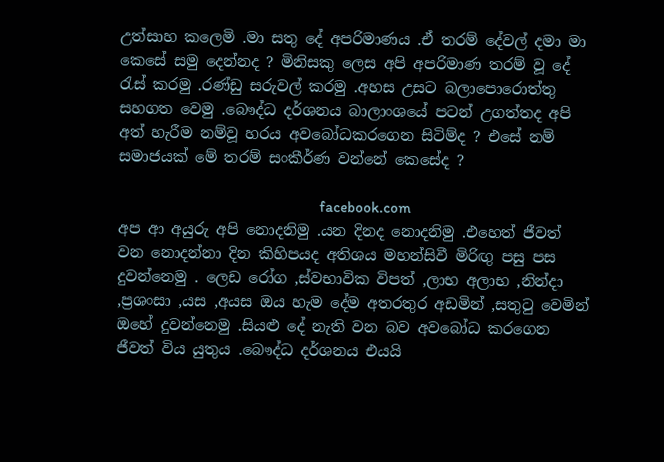උත්සාහ කලෙමි .මා සතු දේ අපරිමාණය .ඒ තරම් දේවල් දමා මා කෙසේ සමු දෙන්නද ? මිනිසකු ලෙස අපි අපරිමාණ තරම් වූ දේ රැස් කරමු .රණ්ඩු සරුවල් කරමු .අහස උසට බලාපොරොත්තු සහගත වෙමු .බෞද්ධ දර්ශනය බාලාංශයේ පටන් උගත්තද අපි අත් හැරීම නම්වූ හරය අවබෝධකරගෙන සිටිම්ද ? එසේ නම් සමාජයක් මේ තරම් සංකීර්ණ වන්නේ කෙසේද ?

                                                                   facebook.com
අප ආ අයුරු අපි නොදනිමු .යන දිනද නොදනිමු .එහෙත් ජීවත් වන නොදන්නා දින කිහිපයද අතිශය මහන්සිවී මිරිඟු පසු පස දුවන්නෙමු . ලෙඩ රෝග ,ස්වභාවික විපත් ,ලාභ අලාභ ,නින්දා ,ප්‍රශංසා ,යස ,අයස ඔය හැම දේම අතරතුර අඩමින් ,සතුටු වෙමින් ඔහේ දුවන්නෙමු .සියළු දේ නැති වන බව අවබෝධ කරගෙන ජීවත් විය යුතුය .බෞද්ධ දර්ශනය එයයි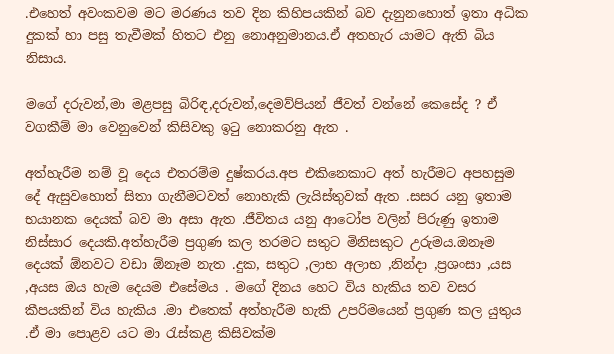.එහෙත් අවංකවම මට මරණය තව දින කිහිපයකින් බව දැනුනහොත් ඉතා අධික දුකක් හා පසු තැවීමක් හිතට එනු නොඅනුමානය.ඒ අතහැර යාමට ඇති බිය නිසාය.

මගේ දරුවන්,මා මළපසු බිරිඳ,දරුවන්,දෙමව්පියන් ජීවත් වන්නේ කෙසේද ? ඒ වගකීම් මා වෙනුවෙන් කිසිවකු ඉටු නොකරනු ඇත .

අත්හැරීම නම් වූ දෙය එතරම්ම දුෂ්කරය.අප එකිනෙකාට අත් හැරීමට අපහසුම දේ ඇසුවහොත් සිතා ගැනීමටවත් නොහැකි ලැයිස්තුවක් ඇත .සසර යනු ඉතාම භයානක දෙයක් බව මා අසා ඇත .ජීවිතය යනු ආටෝප වලින් පිරුණු ඉතාම නිස්සාර දෙයකි.අත්හැරීම ප්‍රගුණ කල තරමට සතුට මිනිසකුට උරුමය.ඔනෑම දෙයක් ඕනවට වඩා ඕනෑම නැත .දුක, සතුට ,ලාභ අලාභ ,නින්දා ,ප්‍රශංසා ,යස ,අයස ඔය හැම දෙයම එසේමය . මගේ දිනය හෙට විය හැකිය තව වසර කීපයකින් විය හැකිය .මා එතෙක් අත්හැරීම හැකි උපරිමයෙන් ප්‍රගුණ කල යුතුය .ඒ මා පොළව යට මා රැස්කළ කිසිවක්ම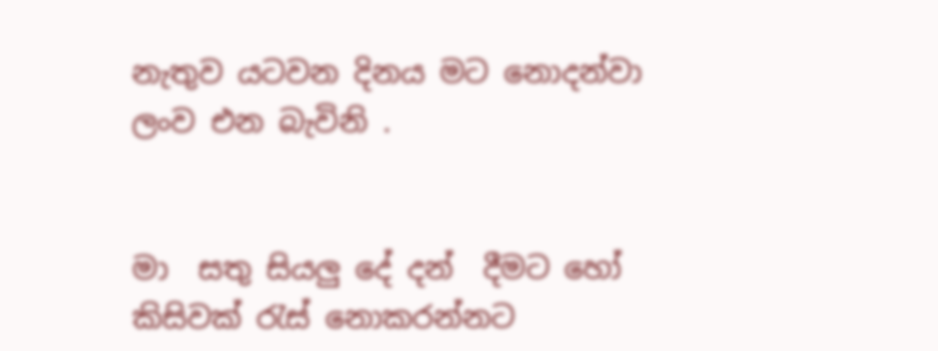නැතුව යටවන දිනය මට නොදන්වා ලංව එන බැවිනි .


මා  සතු සියලු දේ දන්  දීමට හෝ  කිසිවක් රැස් නොකරන්නට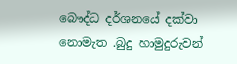බෞද්ධ දර්ශනයේ දක්වා නොමැත .බුදු හාමුදුරුවන්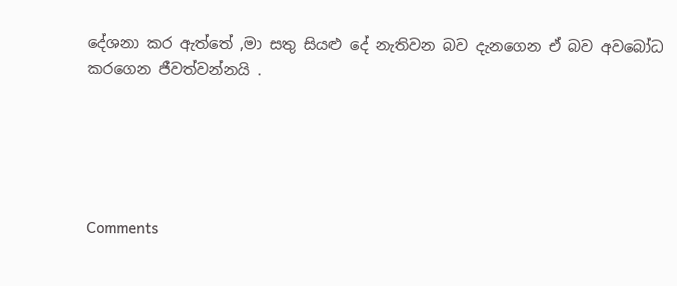දේශනා කර ඇත්තේ ,මා සතු සියළු දේ නැතිවන බව දැනගෙන ඒ බව අවබෝධ කරගෙන ජීවත්වන්නයි .





Comments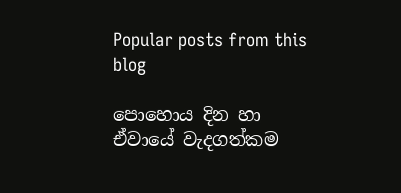Popular posts from this blog

පොහොය දින හා ඒවායේ වැදගත්කම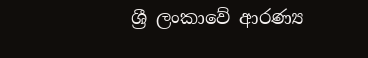ශ්‍රී ලංකාවේ ආරණ්‍ය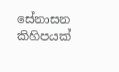සේනාසන කිහිපයක්